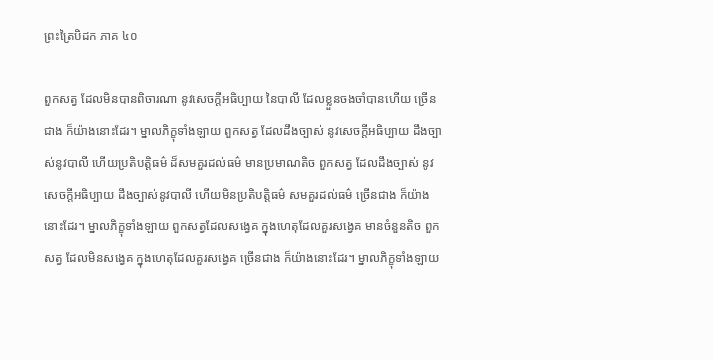ព្រះត្រៃបិដក ភាគ ៤០

ពួកសត្វ ដែលមិនបានពិចារណា នូវសេចក្តីអធិប្បាយ នៃបាលី ដែលខ្លួនចងចាំបានហើយ ច្រើនជាង ក៏យ៉ាងនោះដែរ។ ម្នាលភិក្ខុទាំងឡាយ ពួកសត្វ ដែលដឹងច្បាស់ នូវសេចក្តីអធិប្បាយ ដឹងច្បាស់នូវបាលី ហើយប្រតិបតិ្តធម៌ ដ៏សមគួរដល់ធម៌ មានប្រមាណតិច ពួកសត្វ ដែលដឹងច្បាស់ នូវសេចក្តីអធិប្បាយ ដឹងច្បាស់នូវបាលី ហើយមិនប្រតិបតិ្តធម៌ សមគួរដល់ធម៌ ច្រើនជាង ក៏យ៉ាងនោះដែរ។ ម្នាលភិក្ខុទាំងឡាយ ពួកសត្វដែលសង្វេគ ក្នុងហេតុដែលគួរសង្វេគ មានចំនួនតិច ពួកសត្វ ដែលមិនសង្វេគ ក្នុងហេតុដែលគួរសង្វេគ ច្រើនជាង ក៏យ៉ាងនោះដែរ។ ម្នាលភិក្ខុទាំងឡាយ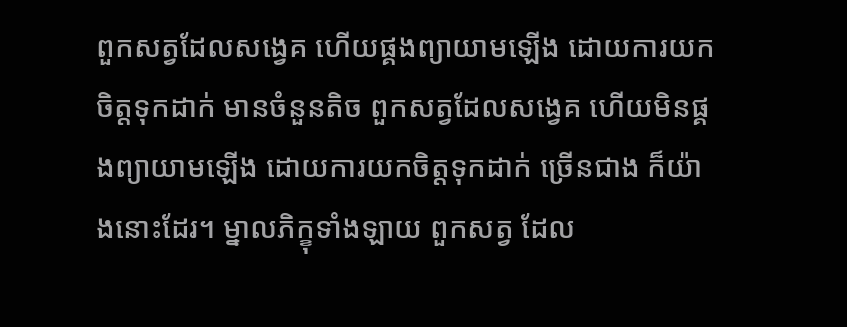ពួកសត្វដែលសង្វេគ ហើយផ្គងព្យាយាមឡើង ដោយការយកចិត្តទុកដាក់ មានចំនួនតិច ពួកសត្វដែលសង្វេគ ហើយមិនផ្គងព្យាយាមឡើង ដោយការយកចិត្តទុកដាក់ ច្រើនជាង ក៏យ៉ាងនោះដែរ។ ម្នាលភិក្ខុទាំងឡាយ ពួកសត្វ ដែល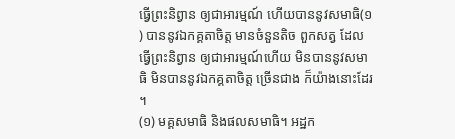ធ្វើព្រះនិព្វាន ឲ្យជាអារម្មណ៍ ហើយបាននូវសមាធិ(១) បាននូវឯកគ្គតាចិត្ត មានចំនួនតិច ពួកសត្វ ដែលធ្វើព្រះនិព្វាន ឲ្យជាអារម្មណ៍ហើយ មិនបាននូវសមាធិ មិនបាននូវឯកគ្គតាចិត្ត ច្រើនជាង ក៏យ៉ាងនោះដែរ។
(១) មគ្គសមាធិ និងផលសមាធិ។ អដ្ឋក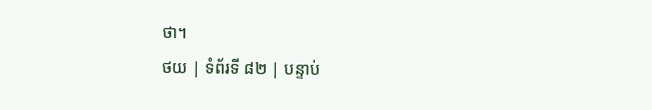ថា។
ថយ | ទំព័រទី ៨២ | បន្ទាប់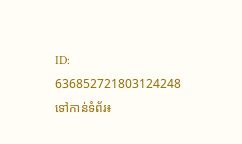ID: 636852721803124248
ទៅកាន់ទំព័រ៖